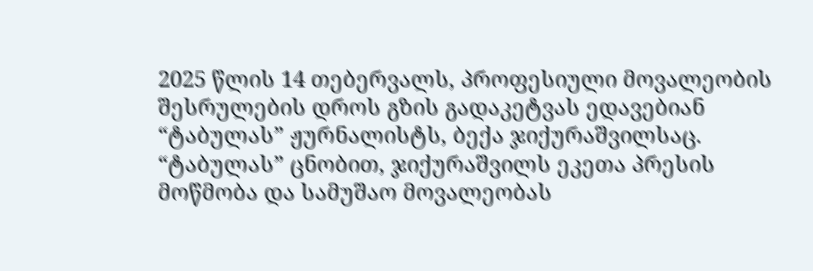2025 წლის 14 თებერვალს, პროფესიული მოვალეობის შესრულების დროს გზის გადაკეტვას ედავებიან “ტაბულას” ჟურნალისტს, ბექა ჯიქურაშვილსაც.
“ტაბულას” ცნობით, ჯიქურაშვილს ეკეთა პრესის მოწმობა და სამუშაო მოვალეობას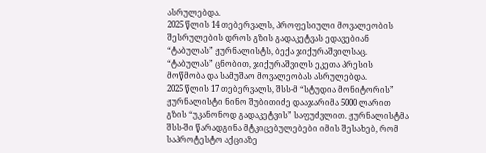ასრულებდა.
2025 წლის 14 თებერვალს, პროფესიული მოვალეობის შესრულების დროს გზის გადაკეტვას ედავებიან “ტაბულას” ჟურნალისტს, ბექა ჯიქურაშვილსაც.
“ტაბულას” ცნობით, ჯიქურაშვილს ეკეთა პრესის მოწმობა და სამუშაო მოვალეობას ასრულებდა.
2025 წლის 17 თებერვალს, შსს-მ “სტუდია მონიტორის” ჟურნალისტი ნინო შუბითიძე დააჯარიმა 5000 ლარით გზის “უკანონოდ გადაკეტვის” საფუძვლით. ჟურნალისტმა შსს-ში წარადგინა მტკიცებულებები იმის შესახებ, რომ საპროტესტო აქციაზე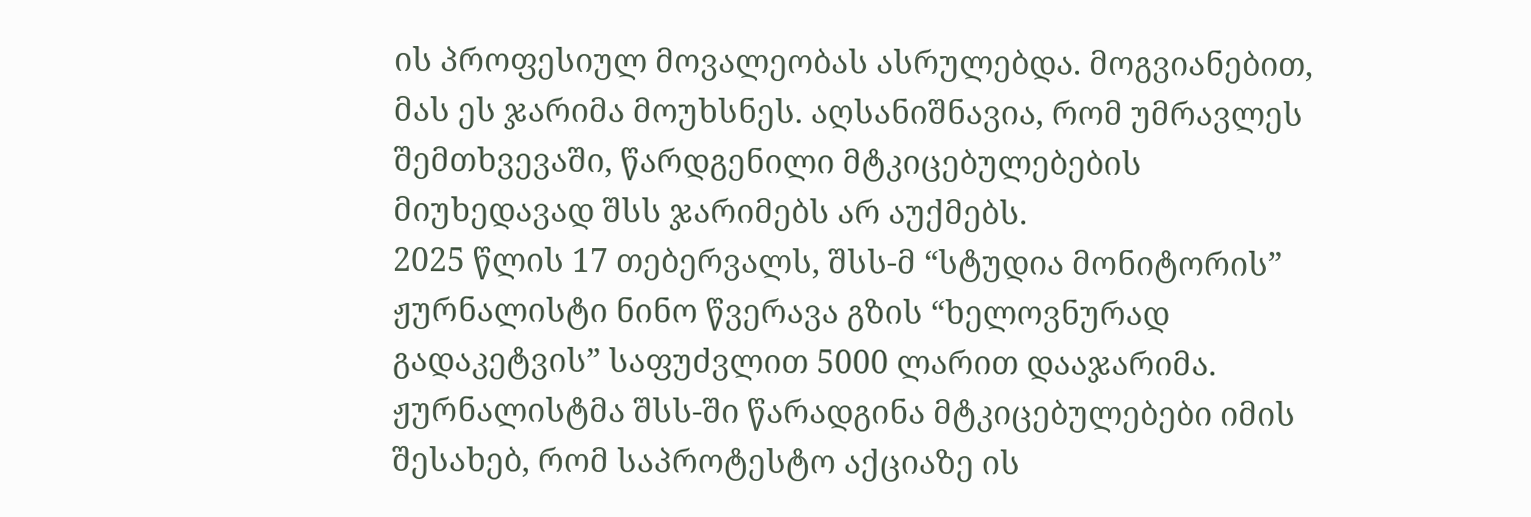ის პროფესიულ მოვალეობას ასრულებდა. მოგვიანებით, მას ეს ჯარიმა მოუხსნეს. აღსანიშნავია, რომ უმრავლეს შემთხვევაში, წარდგენილი მტკიცებულებების მიუხედავად შსს ჯარიმებს არ აუქმებს.
2025 წლის 17 თებერვალს, შსს-მ “სტუდია მონიტორის” ჟურნალისტი ნინო წვერავა გზის “ხელოვნურად გადაკეტვის” საფუძვლით 5000 ლარით დააჯარიმა. ჟურნალისტმა შსს-ში წარადგინა მტკიცებულებები იმის შესახებ, რომ საპროტესტო აქციაზე ის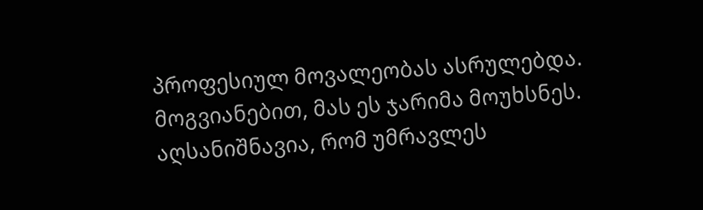პროფესიულ მოვალეობას ასრულებდა. მოგვიანებით, მას ეს ჯარიმა მოუხსნეს. აღსანიშნავია, რომ უმრავლეს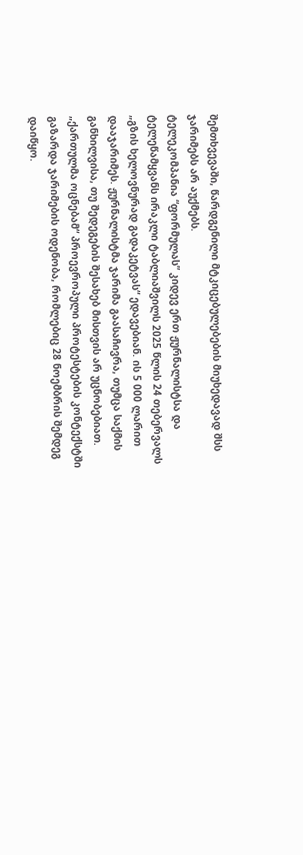შემთხვევაში, წარდგენილი მტკიცებულებების მიუხედავად შსს ჯარიმებს არ აუქმებს.
ტელეკომპანია “ფორმულას” კიდევ ერთ ჟურნალისტსა და ტელეწამყვანს ირაკლი ტაბლიაშვილს 2025 წლის 24 თებერვალს „გზის ხელოვნურად გადაკეტვას“ ედავებიან. ის 5 000 ლარით დააჯარიმეს. ჟურნალისტმა ჯარიმა გაასაჩივრა, თუმცა საქმის განხილვისა, თუ შედეგების შესახებ მისთვის არ უცნობებიათ.
„ქართულმა ოცნებამ“ პროევროპული პროტესტების კონტექსტში გაზარდა ჯარიმების ოდენობა, რომლებიც 28 ნოემბრის შემდეგ დაიწყო.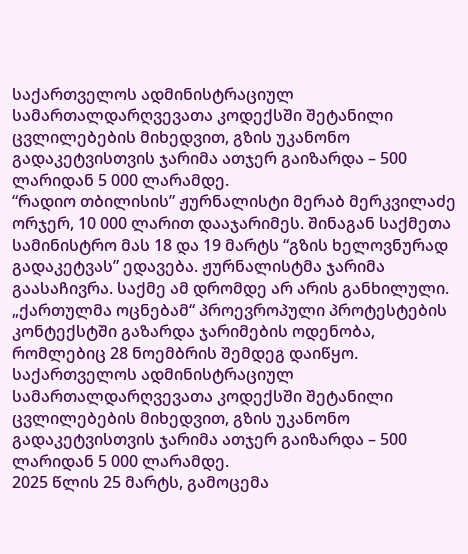საქართველოს ადმინისტრაციულ სამართალდარღვევათა კოდექსში შეტანილი ცვლილებების მიხედვით, გზის უკანონო გადაკეტვისთვის ჯარიმა ათჯერ გაიზარდა – 500 ლარიდან 5 000 ლარამდე.
“რადიო თბილისის” ჟურნალისტი მერაბ მერკვილაძე ორჯერ, 10 000 ლარით დააჯარიმეს. შინაგან საქმეთა სამინისტრო მას 18 და 19 მარტს “გზის ხელოვნურად გადაკეტვას” ედავება. ჟურნალისტმა ჯარიმა გაასაჩივრა. საქმე ამ დრომდე არ არის განხილული.
„ქართულმა ოცნებამ“ პროევროპული პროტესტების კონტექსტში გაზარდა ჯარიმების ოდენობა, რომლებიც 28 ნოემბრის შემდეგ დაიწყო. საქართველოს ადმინისტრაციულ სამართალდარღვევათა კოდექსში შეტანილი ცვლილებების მიხედვით, გზის უკანონო გადაკეტვისთვის ჯარიმა ათჯერ გაიზარდა – 500 ლარიდან 5 000 ლარამდე.
2025 წლის 25 მარტს, გამოცემა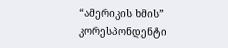“ამერიკის ხმის” კორესპონდენტი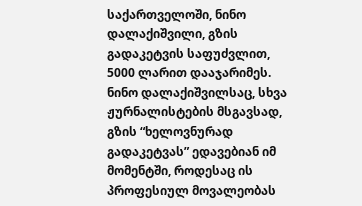საქართველოში, ნინო დალაქიშვილი, გზის გადაკეტვის საფუძვლით, 5000 ლარით დააჯარიმეს.
ნინო დალაქიშვილსაც, სხვა ჟურნალისტების მსგავსად, გზის “ხელოვნურად გადაკეტვას” ედავებიან იმ მომენტში, როდესაც ის პროფესიულ მოვალეობას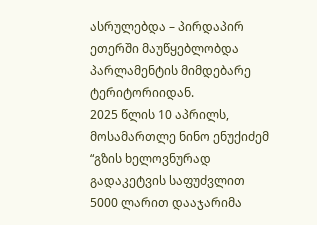ასრულებდა – პირდაპირ ეთერში მაუწყებლობდა პარლამენტის მიმდებარე ტერიტორიიდან.
2025 წლის 10 აპრილს, მოსამართლე ნინო ენუქიძემ “გზის ხელოვნურად გადაკეტვის საფუძვლით 5000 ლარით დააჯარიმა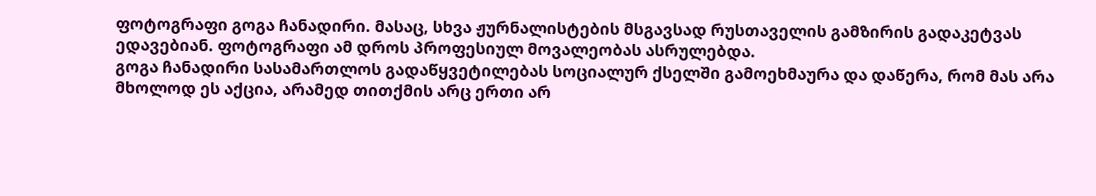ფოტოგრაფი გოგა ჩანადირი. მასაც, სხვა ჟურნალისტების მსგავსად რუსთაველის გამზირის გადაკეტვას ედავებიან. ფოტოგრაფი ამ დროს პროფესიულ მოვალეობას ასრულებდა.
გოგა ჩანადირი სასამართლოს გადაწყვეტილებას სოციალურ ქსელში გამოეხმაურა და დაწერა, რომ მას არა მხოლოდ ეს აქცია, არამედ თითქმის არც ერთი არ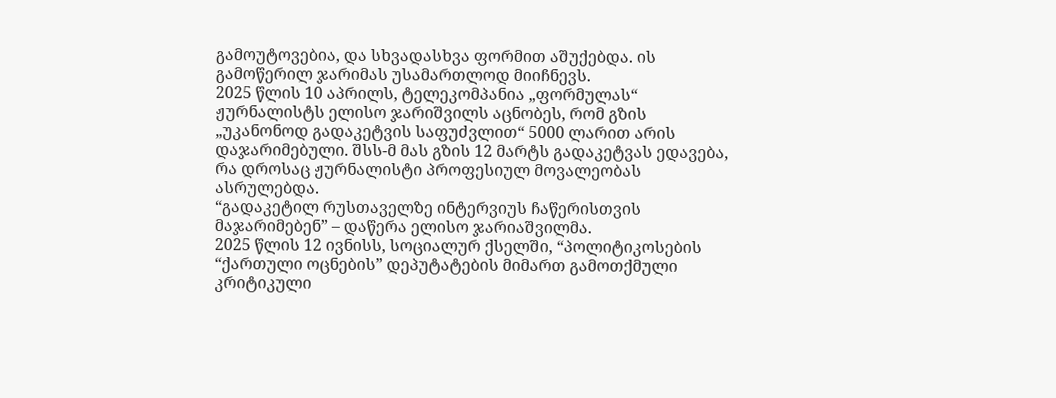გამოუტოვებია, და სხვადასხვა ფორმით აშუქებდა. ის გამოწერილ ჯარიმას უსამართლოდ მიიჩნევს.
2025 წლის 10 აპრილს, ტელეკომპანია „ფორმულას“ ჟურნალისტს ელისო ჯარიშვილს აცნობეს, რომ გზის „უკანონოდ გადაკეტვის საფუძვლით“ 5000 ლარით არის დაჯარიმებული. შსს-მ მას გზის 12 მარტს გადაკეტვას ედავება, რა დროსაც ჟურნალისტი პროფესიულ მოვალეობას ასრულებდა.
“გადაკეტილ რუსთაველზე ინტერვიუს ჩაწერისთვის მაჯარიმებენ” – დაწერა ელისო ჯარიაშვილმა.
2025 წლის 12 ივნისს, სოციალურ ქსელში, “პოლიტიკოსების “ქართული ოცნების” დეპუტატების მიმართ გამოთქმული კრიტიკული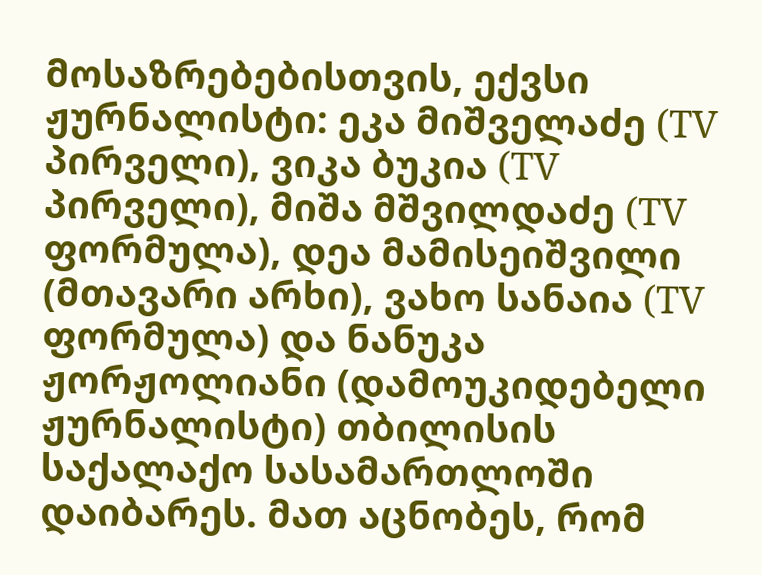მოსაზრებებისთვის, ექვსი ჟურნალისტი: ეკა მიშველაძე (TV პირველი), ვიკა ბუკია (TV პირველი), მიშა მშვილდაძე (TV ფორმულა), დეა მამისეიშვილი (მთავარი არხი), ვახო სანაია (TV ფორმულა) და ნანუკა ჟორჟოლიანი (დამოუკიდებელი ჟურნალისტი) თბილისის საქალაქო სასამართლოში დაიბარეს. მათ აცნობეს, რომ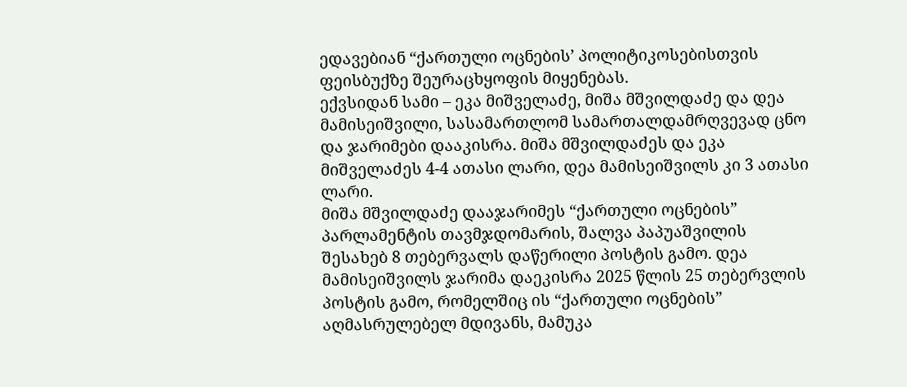ედავებიან “ქართული ოცნების’ პოლიტიკოსებისთვის ფეისბუქზე შეურაცხყოფის მიყენებას.
ექვსიდან სამი – ეკა მიშველაძე, მიშა მშვილდაძე და დეა მამისეიშვილი, სასამართლომ სამართალდამრღვევად ცნო და ჯარიმები დააკისრა. მიშა მშვილდაძეს და ეკა მიშველაძეს 4-4 ათასი ლარი, დეა მამისეიშვილს კი 3 ათასი ლარი.
მიშა მშვილდაძე დააჯარიმეს “ქართული ოცნების” პარლამენტის თავმჯდომარის, შალვა პაპუაშვილის შესახებ 8 თებერვალს დაწერილი პოსტის გამო. დეა მამისეიშვილს ჯარიმა დაეკისრა 2025 წლის 25 თებერვლის პოსტის გამო, რომელშიც ის “ქართული ოცნების” აღმასრულებელ მდივანს, მამუკა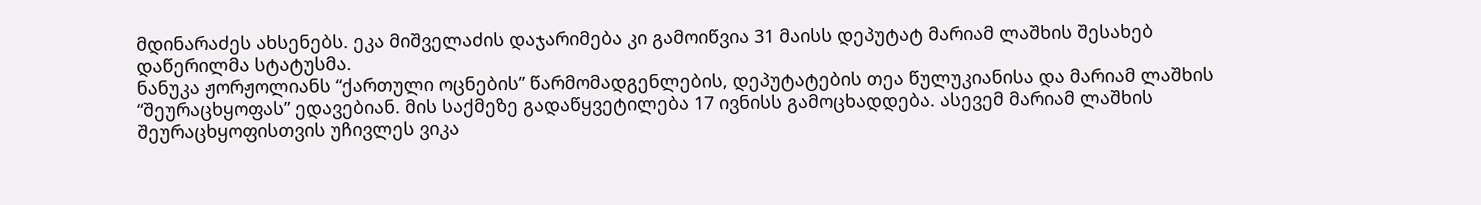მდინარაძეს ახსენებს. ეკა მიშველაძის დაჯარიმება კი გამოიწვია 31 მაისს დეპუტატ მარიამ ლაშხის შესახებ დაწერილმა სტატუსმა.
ნანუკა ჟორჟოლიანს “ქართული ოცნების” წარმომადგენლების, დეპუტატების თეა წულუკიანისა და მარიამ ლაშხის “შეურაცხყოფას” ედავებიან. მის საქმეზე გადაწყვეტილება 17 ივნისს გამოცხადდება. ასევემ მარიამ ლაშხის შეურაცხყოფისთვის უჩივლეს ვიკა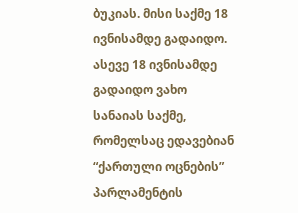ბუკიას. მისი საქმე 18 ივნისამდე გადაიდო. ასევე 18 ივნისამდე გადაიდო ვახო სანაიას საქმე, რომელსაც ედავებიან “ქართული ოცნების” პარლამენტის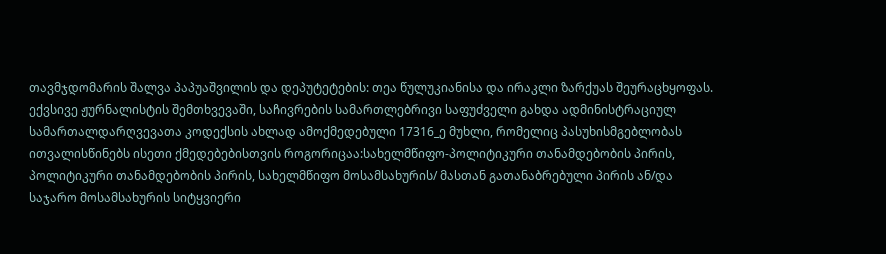თავმჯდომარის შალვა პაპუაშვილის და დეპუტეტების: თეა წულუკიანისა და ირაკლი ზარქუას შეურაცხყოფას.
ექვსივე ჟურნალისტის შემთხვევაში, საჩივრების სამართლებრივი საფუძველი გახდა ადმინისტრაციულ სამართალდარღვევათა კოდექსის ახლად ამოქმედებული 17316_ე მუხლი, რომელიც პასუხისმგებლობას ითვალისწინებს ისეთი ქმედებებისთვის როგორიცაა:სახელმწიფო-პოლიტიკური თანამდებობის პირის, პოლიტიკური თანამდებობის პირის, სახელმწიფო მოსამსახურის/ მასთან გათანაბრებული პირის ან/და საჯარო მოსამსახურის სიტყვიერი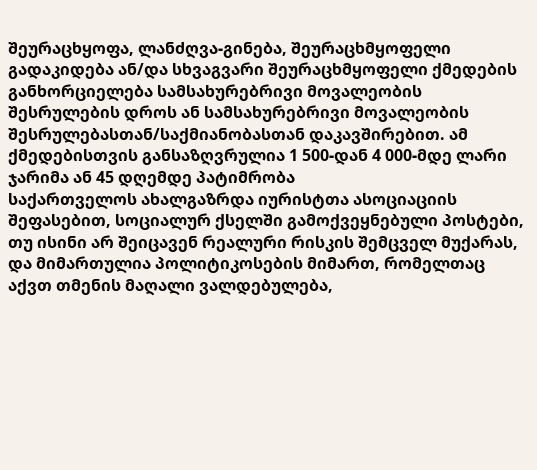შეურაცხყოფა, ლანძღვა-გინება, შეურაცხმყოფელი გადაკიდება ან/და სხვაგვარი შეურაცხმყოფელი ქმედების განხორციელება სამსახურებრივი მოვალეობის შესრულების დროს ან სამსახურებრივი მოვალეობის შესრულებასთან/საქმიანობასთან დაკავშირებით. ამ ქმედებისთვის განსაზღვრულია 1 500-დან 4 000-მდე ლარი ჯარიმა ან 45 დღემდე პატიმრობა
საქართველოს ახალგაზრდა იურისტთა ასოციაციის შეფასებით, სოციალურ ქსელში გამოქვეყნებული პოსტები, თუ ისინი არ შეიცავენ რეალური რისკის შემცველ მუქარას, და მიმართულია პოლიტიკოსების მიმართ, რომელთაც აქვთ თმენის მაღალი ვალდებულება,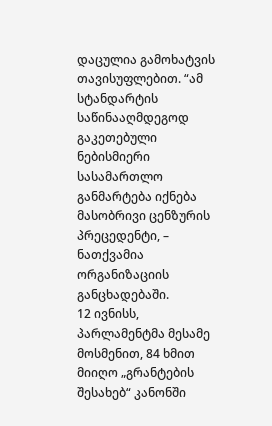დაცულია გამოხატვის თავისუფლებით. “ამ სტანდარტის საწინააღმდეგოდ გაკეთებული ნებისმიერი სასამართლო განმარტება იქნება მასობრივი ცენზურის პრეცედენტი, – ნათქვამია ორგანიზაციის განცხადებაში.
12 ივნისს, პარლამენტმა მესამე მოსმენით, 84 ხმით მიიღო „გრანტების შესახებ“ კანონში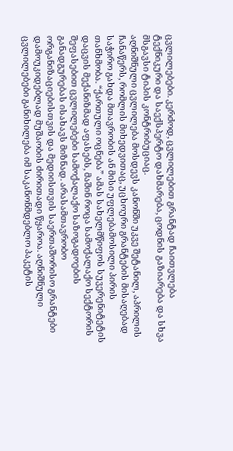ცვლილებები. კერძოდ, ცვლილებით გრანტად ჩაითვლება ტექნიკური და საექსპერტო დახმარება, ცოდნის გაზიარება და სხვა მსგავსი ტიპის კონტრიბუციაც.
აღნიშნული ცვლილება მოსდევს კანონში უკვე შეტანილ, აპრილის ჩანაწერს, რომლის მიხედვითაც, უცხოური გრანტების მისაღებად საჭირო გახდა მთავრობის ან მისი უფლებამოსილი პირის თანხმობა. “ქართული ოცნება” ამას სახელმწიფოს სუვერენიტეტის დაცვის მექანიზმად აფასებს, მაშინ როცა სამოქალაქო სექტორის შეფასებით ცვლილებები სამოქალაქო საზოგადოების განადგურებას ისახავს მიზნად. არასამთავრობო ორგანიზაციებისთვის და მედიისთვის საერთაშორისო გრანტები დამოუკიდებლად მუშაობის ძირითადი წყაროა. აღნიშნული ცვლილებები განიხილება იმ საკანონმდებლო პაკეტის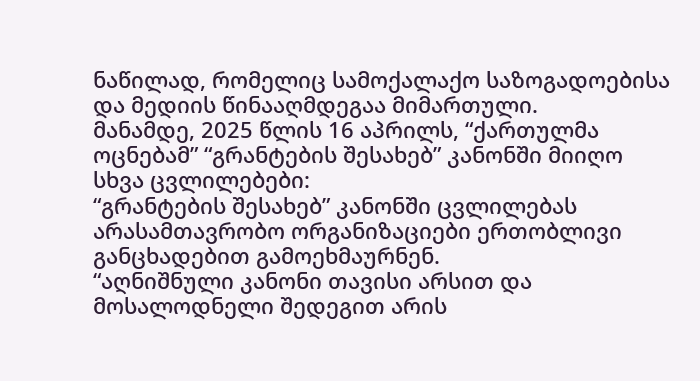ნაწილად, რომელიც სამოქალაქო საზოგადოებისა და მედიის წინააღმდეგაა მიმართული.
მანამდე, 2025 წლის 16 აპრილს, “ქართულმა ოცნებამ” “გრანტების შესახებ” კანონში მიიღო სხვა ცვლილებები:
“გრანტების შესახებ” კანონში ცვლილებას არასამთავრობო ორგანიზაციები ერთობლივი განცხადებით გამოეხმაურნენ.
“აღნიშნული კანონი თავისი არსით და მოსალოდნელი შედეგით არის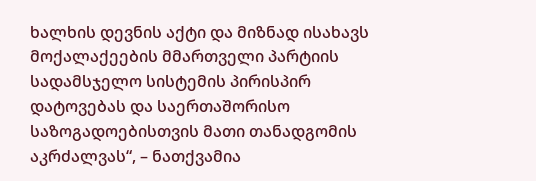ხალხის დევნის აქტი და მიზნად ისახავს მოქალაქეების მმართველი პარტიის სადამსჯელო სისტემის პირისპირ დატოვებას და საერთაშორისო საზოგადოებისთვის მათი თანადგომის აკრძალვას“, – ნათქვამია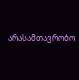არასამთავრობო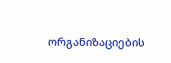ორგანიზაციების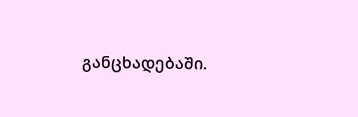განცხადებაში.